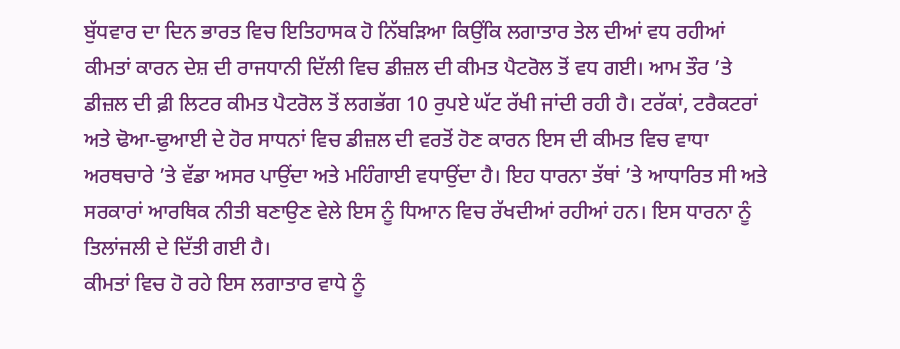ਬੁੱਧਵਾਰ ਦਾ ਦਿਨ ਭਾਰਤ ਵਿਚ ਇਤਿਹਾਸਕ ਹੋ ਨਿੱਬੜਿਆ ਕਿਉਂਕਿ ਲਗਾਤਾਰ ਤੇਲ ਦੀਆਂ ਵਧ ਰਹੀਆਂ ਕੀਮਤਾਂ ਕਾਰਨ ਦੇਸ਼ ਦੀ ਰਾਜਧਾਨੀ ਦਿੱਲੀ ਵਿਚ ਡੀਜ਼ਲ ਦੀ ਕੀਮਤ ਪੈਟਰੋਲ ਤੋਂ ਵਧ ਗਈ। ਆਮ ਤੌਰ ’ਤੇ ਡੀਜ਼ਲ ਦੀ ਫ਼ੀ ਲਿਟਰ ਕੀਮਤ ਪੈਟਰੋਲ ਤੋਂ ਲਗਭੱਗ 10 ਰੁਪਏ ਘੱਟ ਰੱਖੀ ਜਾਂਦੀ ਰਹੀ ਹੈ। ਟਰੱਕਾਂ, ਟਰੈਕਟਰਾਂ ਅਤੇ ਢੋਆ-ਢੁਆਈ ਦੇ ਹੋਰ ਸਾਧਨਾਂ ਵਿਚ ਡੀਜ਼ਲ ਦੀ ਵਰਤੋਂ ਹੋਣ ਕਾਰਨ ਇਸ ਦੀ ਕੀਮਤ ਵਿਚ ਵਾਧਾ ਅਰਥਚਾਰੇ ’ਤੇ ਵੱਡਾ ਅਸਰ ਪਾਉਂਦਾ ਅਤੇ ਮਹਿੰਗਾਈ ਵਧਾਉਂਦਾ ਹੈ। ਇਹ ਧਾਰਨਾ ਤੱਥਾਂ ’ਤੇ ਆਧਾਰਿਤ ਸੀ ਅਤੇ ਸਰਕਾਰਾਂ ਆਰਥਿਕ ਨੀਤੀ ਬਣਾਉਣ ਵੇਲੇ ਇਸ ਨੂੰ ਧਿਆਨ ਵਿਚ ਰੱਖਦੀਆਂ ਰਹੀਆਂ ਹਨ। ਇਸ ਧਾਰਨਾ ਨੂੰ ਤਿਲਾਂਜਲੀ ਦੇ ਦਿੱਤੀ ਗਈ ਹੈ।
ਕੀਮਤਾਂ ਵਿਚ ਹੋ ਰਹੇ ਇਸ ਲਗਾਤਾਰ ਵਾਧੇ ਨੂੰ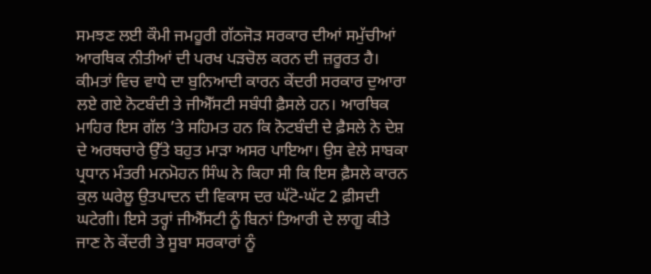ਸਮਝਣ ਲਈ ਕੌਮੀ ਜਮਹੂਰੀ ਗੱਠਜੋੜ ਸਰਕਾਰ ਦੀਆਂ ਸਮੁੱਚੀਆਂ ਆਰਥਿਕ ਨੀਤੀਆਂ ਦੀ ਪਰਖ ਪੜਚੋਲ ਕਰਨ ਦੀ ਜ਼ਰੂਰਤ ਹੈ। ਕੀਮਤਾਂ ਵਿਚ ਵਾਧੇ ਦਾ ਬੁਨਿਆਦੀ ਕਾਰਨ ਕੇਂਦਰੀ ਸਰਕਾਰ ਦੁਆਰਾ ਲਏ ਗਏ ਨੋਟਬੰਦੀ ਤੇ ਜੀਐੱਸਟੀ ਸਬੰਧੀ ਫ਼ੈਸਲੇ ਹਨ। ਆਰਥਿਕ ਮਾਹਿਰ ਇਸ ਗੱਲ ’ਤੇ ਸਹਿਮਤ ਹਨ ਕਿ ਨੋਟਬੰਦੀ ਦੇ ਫ਼ੈਸਲੇ ਨੇ ਦੇਸ਼ ਦੇ ਅਰਥਚਾਰੇ ਉੱਤੇ ਬਹੁਤ ਮਾੜਾ ਅਸਰ ਪਾਇਆ। ਉਸ ਵੇਲੇ ਸਾਬਕਾ ਪ੍ਰਧਾਨ ਮੰਤਰੀ ਮਨਮੋਹਨ ਸਿੰਘ ਨੇ ਕਿਹਾ ਸੀ ਕਿ ਇਸ ਫ਼ੈਸਲੇ ਕਾਰਨ ਕੁਲ ਘਰੇਲੂ ਉਤਪਾਦਨ ਦੀ ਵਿਕਾਸ ਦਰ ਘੱਟੋ-ਘੱਟ 2 ਫ਼ੀਸਦੀ ਘਟੇਗੀ। ਇਸੇ ਤਰ੍ਹਾਂ ਜੀਐੱਸਟੀ ਨੂੰ ਬਿਨਾਂ ਤਿਆਰੀ ਦੇ ਲਾਗੂ ਕੀਤੇ ਜਾਣ ਨੇ ਕੇਂਦਰੀ ਤੇ ਸੂਬਾ ਸਰਕਾਰਾਂ ਨੂੰ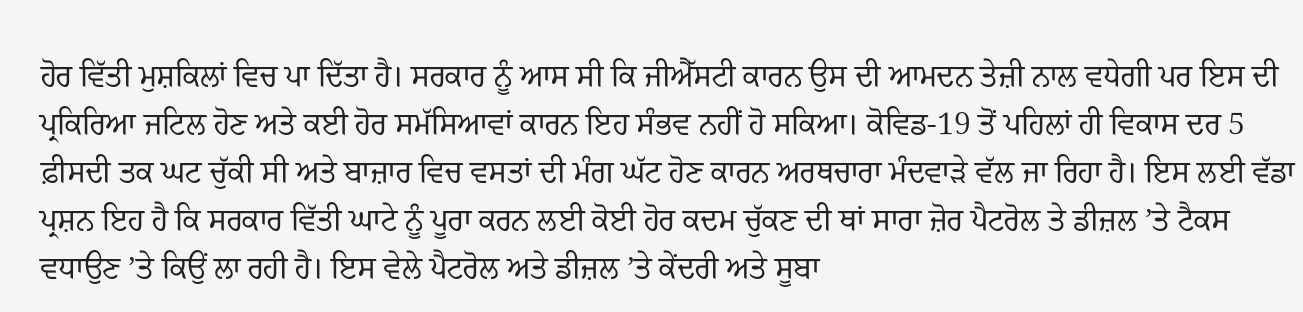ਹੋਰ ਵਿੱਤੀ ਮੁਸ਼ਕਿਲਾਂ ਵਿਚ ਪਾ ਦਿੱਤਾ ਹੈ। ਸਰਕਾਰ ਨੂੰ ਆਸ ਸੀ ਕਿ ਜੀਐੱਸਟੀ ਕਾਰਨ ਉਸ ਦੀ ਆਮਦਨ ਤੇਜ਼ੀ ਨਾਲ ਵਧੇਗੀ ਪਰ ਇਸ ਦੀ ਪ੍ਰਕਿਰਿਆ ਜਟਿਲ ਹੋਣ ਅਤੇ ਕਈ ਹੋਰ ਸਮੱਸਿਆਵਾਂ ਕਾਰਨ ਇਹ ਸੰਭਵ ਨਹੀਂ ਹੋ ਸਕਿਆ। ਕੋਵਿਡ-19 ਤੋਂ ਪਹਿਲਾਂ ਹੀ ਵਿਕਾਸ ਦਰ 5 ਫ਼ੀਸਦੀ ਤਕ ਘਟ ਚੁੱਕੀ ਸੀ ਅਤੇ ਬਾਜ਼ਾਰ ਵਿਚ ਵਸਤਾਂ ਦੀ ਮੰਗ ਘੱਟ ਹੋਣ ਕਾਰਨ ਅਰਥਚਾਰਾ ਮੰਦਵਾੜੇ ਵੱਲ ਜਾ ਰਿਹਾ ਹੈ। ਇਸ ਲਈ ਵੱਡਾ ਪ੍ਰਸ਼ਨ ਇਹ ਹੈ ਕਿ ਸਰਕਾਰ ਵਿੱਤੀ ਘਾਟੇ ਨੂੰ ਪੂਰਾ ਕਰਨ ਲਈ ਕੋਈ ਹੋਰ ਕਦਮ ਚੁੱਕਣ ਦੀ ਥਾਂ ਸਾਰਾ ਜ਼ੋਰ ਪੈਟਰੋਲ ਤੇ ਡੀਜ਼ਲ ’ਤੇ ਟੈਕਸ ਵਧਾਉਣ ’ਤੇ ਕਿਉਂ ਲਾ ਰਹੀ ਹੈ। ਇਸ ਵੇਲੇ ਪੈਟਰੋਲ ਅਤੇ ਡੀਜ਼ਲ ’ਤੇ ਕੇਂਦਰੀ ਅਤੇ ਸੂਬਾ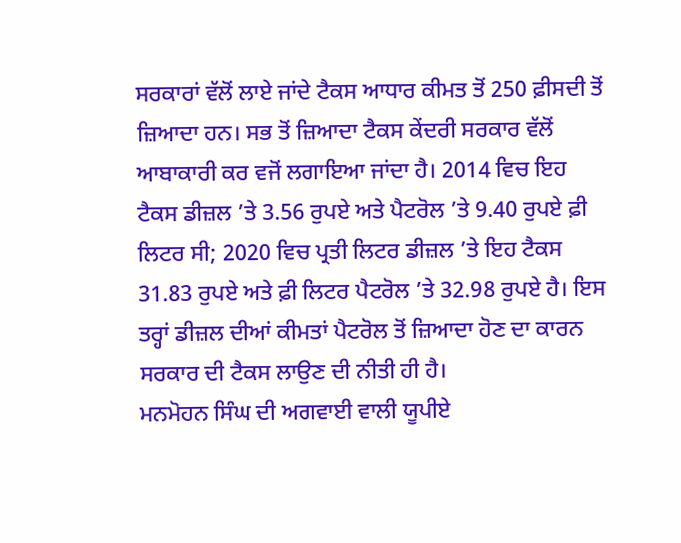ਸਰਕਾਰਾਂ ਵੱਲੋਂ ਲਾਏ ਜਾਂਦੇ ਟੈਕਸ ਆਧਾਰ ਕੀਮਤ ਤੋਂ 250 ਫ਼ੀਸਦੀ ਤੋਂ ਜ਼ਿਆਦਾ ਹਨ। ਸਭ ਤੋਂ ਜ਼ਿਆਦਾ ਟੈਕਸ ਕੇਂਦਰੀ ਸਰਕਾਰ ਵੱਲੋਂ ਆਬਾਕਾਰੀ ਕਰ ਵਜੋਂ ਲਗਾਇਆ ਜਾਂਦਾ ਹੈ। 2014 ਵਿਚ ਇਹ ਟੈਕਸ ਡੀਜ਼ਲ ’ਤੇ 3.56 ਰੁਪਏ ਅਤੇ ਪੈਟਰੋਲ ’ਤੇ 9.40 ਰੁਪਏ ਫ਼ੀ ਲਿਟਰ ਸੀ; 2020 ਵਿਚ ਪ੍ਰਤੀ ਲਿਟਰ ਡੀਜ਼ਲ ’ਤੇ ਇਹ ਟੈਕਸ 31.83 ਰੁਪਏ ਅਤੇ ਫ਼ੀ ਲਿਟਰ ਪੈਟਰੋਲ ’ਤੇ 32.98 ਰੁਪਏ ਹੈ। ਇਸ ਤਰ੍ਹਾਂ ਡੀਜ਼ਲ ਦੀਆਂ ਕੀਮਤਾਂ ਪੈਟਰੋਲ ਤੋਂ ਜ਼ਿਆਦਾ ਹੋਣ ਦਾ ਕਾਰਨ ਸਰਕਾਰ ਦੀ ਟੈਕਸ ਲਾਉਣ ਦੀ ਨੀਤੀ ਹੀ ਹੈ।
ਮਨਮੋਹਨ ਸਿੰਘ ਦੀ ਅਗਵਾਈ ਵਾਲੀ ਯੂਪੀਏ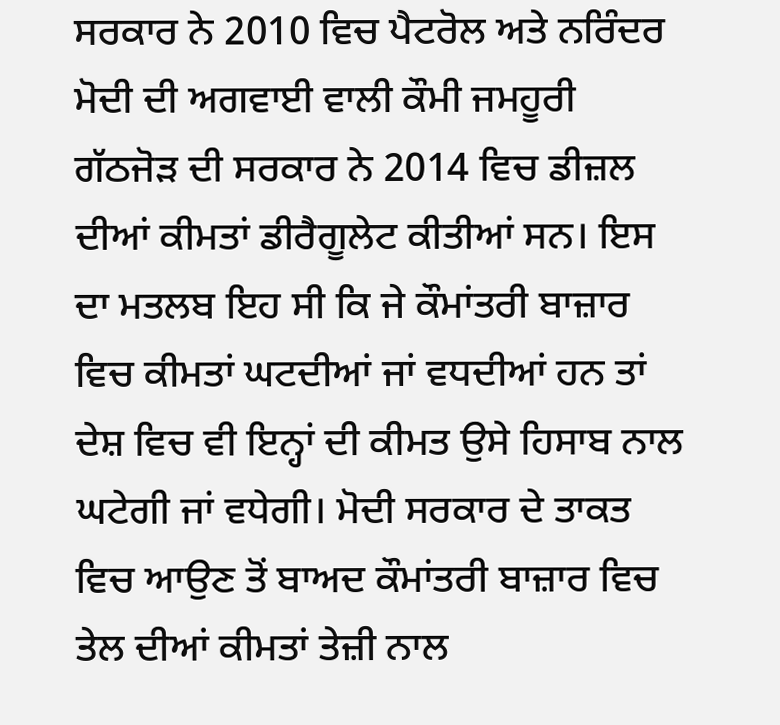ਸਰਕਾਰ ਨੇ 2010 ਵਿਚ ਪੈਟਰੋਲ ਅਤੇ ਨਰਿੰਦਰ ਮੋਦੀ ਦੀ ਅਗਵਾਈ ਵਾਲੀ ਕੌਮੀ ਜਮਹੂਰੀ ਗੱਠਜੋੜ ਦੀ ਸਰਕਾਰ ਨੇ 2014 ਵਿਚ ਡੀਜ਼ਲ ਦੀਆਂ ਕੀਮਤਾਂ ਡੀਰੈਗੂਲੇਟ ਕੀਤੀਆਂ ਸਨ। ਇਸ ਦਾ ਮਤਲਬ ਇਹ ਸੀ ਕਿ ਜੇ ਕੌਮਾਂਤਰੀ ਬਾਜ਼ਾਰ ਵਿਚ ਕੀਮਤਾਂ ਘਟਦੀਆਂ ਜਾਂ ਵਧਦੀਆਂ ਹਨ ਤਾਂ ਦੇਸ਼ ਵਿਚ ਵੀ ਇਨ੍ਹਾਂ ਦੀ ਕੀਮਤ ਉਸੇ ਹਿਸਾਬ ਨਾਲ ਘਟੇਗੀ ਜਾਂ ਵਧੇਗੀ। ਮੋਦੀ ਸਰਕਾਰ ਦੇ ਤਾਕਤ ਵਿਚ ਆਉਣ ਤੋਂ ਬਾਅਦ ਕੌਮਾਂਤਰੀ ਬਾਜ਼ਾਰ ਵਿਚ ਤੇਲ ਦੀਆਂ ਕੀਮਤਾਂ ਤੇਜ਼ੀ ਨਾਲ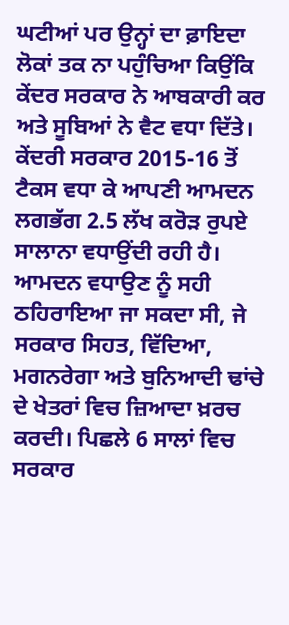ਘਟੀਆਂ ਪਰ ਉਨ੍ਹਾਂ ਦਾ ਫ਼ਾਇਦਾ ਲੋਕਾਂ ਤਕ ਨਾ ਪਹੁੰਚਿਆ ਕਿਉਂਕਿ ਕੇਂਦਰ ਸਰਕਾਰ ਨੇ ਆਬਕਾਰੀ ਕਰ ਅਤੇ ਸੂਬਿਆਂ ਨੇ ਵੈਟ ਵਧਾ ਦਿੱਤੇ। ਕੇਂਦਰੀ ਸਰਕਾਰ 2015-16 ਤੋਂ ਟੈਕਸ ਵਧਾ ਕੇ ਆਪਣੀ ਆਮਦਨ ਲਗਭੱਗ 2.5 ਲੱਖ ਕਰੋੜ ਰੁਪਏ ਸਾਲਾਨਾ ਵਧਾਉਂਦੀ ਰਹੀ ਹੈ। ਆਮਦਨ ਵਧਾਉਣ ਨੂੰ ਸਹੀ ਠਹਿਰਾਇਆ ਜਾ ਸਕਦਾ ਸੀ, ਜੇ ਸਰਕਾਰ ਸਿਹਤ, ਵਿੱਦਿਆ, ਮਗਨਰੇਗਾ ਅਤੇ ਬੁਨਿਆਦੀ ਢਾਂਚੇ ਦੇ ਖੇਤਰਾਂ ਵਿਚ ਜ਼ਿਆਦਾ ਖ਼ਰਚ ਕਰਦੀ। ਪਿਛਲੇ 6 ਸਾਲਾਂ ਵਿਚ ਸਰਕਾਰ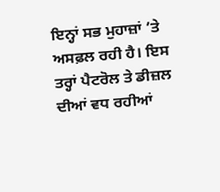ਇਨ੍ਹਾਂ ਸਭ ਮੁਹਾਜ਼ਾਂ ’ਤੇ ਅਸਫ਼ਲ ਰਹੀ ਹੈ। ਇਸ ਤਰ੍ਹਾਂ ਪੈਟਰੋਲ ਤੇ ਡੀਜ਼ਲ ਦੀਆਂ ਵਧ ਰਹੀਆਂ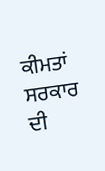ਕੀਮਤਾਂ ਸਰਕਾਰ ਦੀ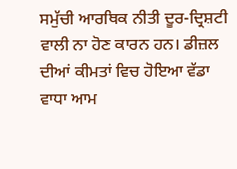ਸਮੁੱਚੀ ਆਰਥਿਕ ਨੀਤੀ ਦੂਰ-ਦ੍ਰਿਸ਼ਟੀ ਵਾਲੀ ਨਾ ਹੋਣ ਕਾਰਨ ਹਨ। ਡੀਜ਼ਲ ਦੀਆਂ ਕੀਮਤਾਂ ਵਿਚ ਹੋਇਆ ਵੱਡਾ ਵਾਧਾ ਆਮ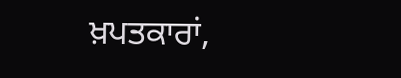ਖ਼ਪਤਕਾਰਾਂ,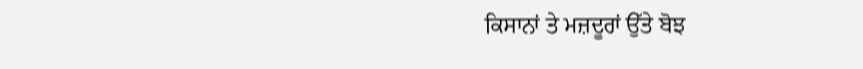ਕਿਸਾਨਾਂ ਤੇ ਮਜ਼ਦੂਰਾਂ ਉੱਤੇ ਬੋਝ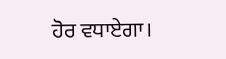ਹੋਰ ਵਧਾਏਗਾ।